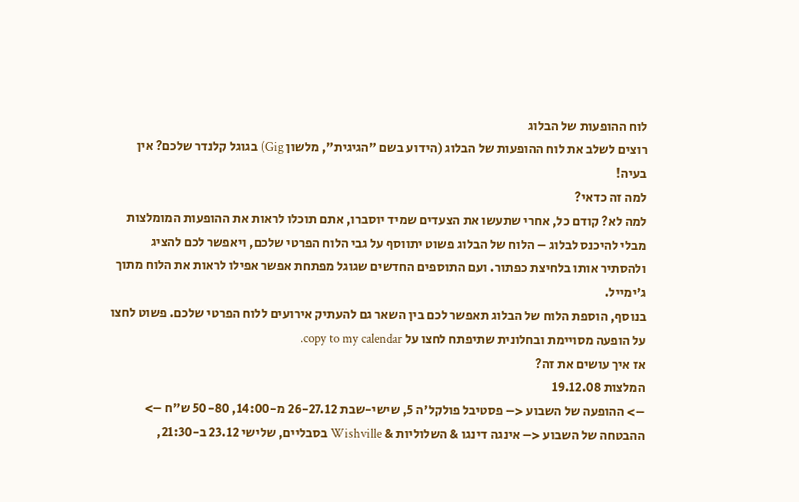לוח ההופעות של הבלוג
רוצים לשלב את לוח ההופעות של הבלוג (הידוע בשם "הגיגית", מלשון Gig) בגוגל קלנדר שלכם? אין בעיה!
למה זה כדאי?
למה לא? קודם כל, אחרי שתעשו את הצעדים שמיד יוסברו, אתם תוכלו לראות את ההופעות המומלצות מבלי להיכנס לבלוג – הלוח של הבלוג פשוט יתווסף על גבי הלוח הפרטי שלכם, ויאפשר לכם להציג ולהסתיר אותו בלחיצת כפתור. ועם התוספים החדשים שגוגל מפתחת אפשר אפילו לראות את הלוח מתוך ג'ימייל.
בנוסף, הוספת הלוח של הבלוג תאפשר לכם בין השאר גם להעתיק אירועים ללוח הפרטי שלכם. פשוט לחצו על הופעה מסויימת ובחלונית שתיפתח לחצו על copy to my calendar.
אז איך עושים את זה?
המלצות 19.12.08
–> ההופעה של השבוע <– פסטיבל פולקל'ה 5, שישי-שבת 26-27.12 מ-14:00, 50-80 ש"ח –> ההבטחה של השבוע <– אינגה דינגו & השלוליות & Wishville בסבליים, שלישי 23.12 ב-21:30,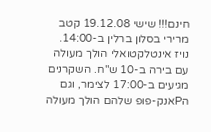חינם!!! שישי 19.12.08 קטב מרירי בסלון ברלין ב-14:00. נויז אינטלקטואלי הולך מעולה עם בירה ב-10 ש"ח. השקרנים מגיעים ב-17:00 לצימר, וגם הPאנק-פופ שלהם הולך מעולה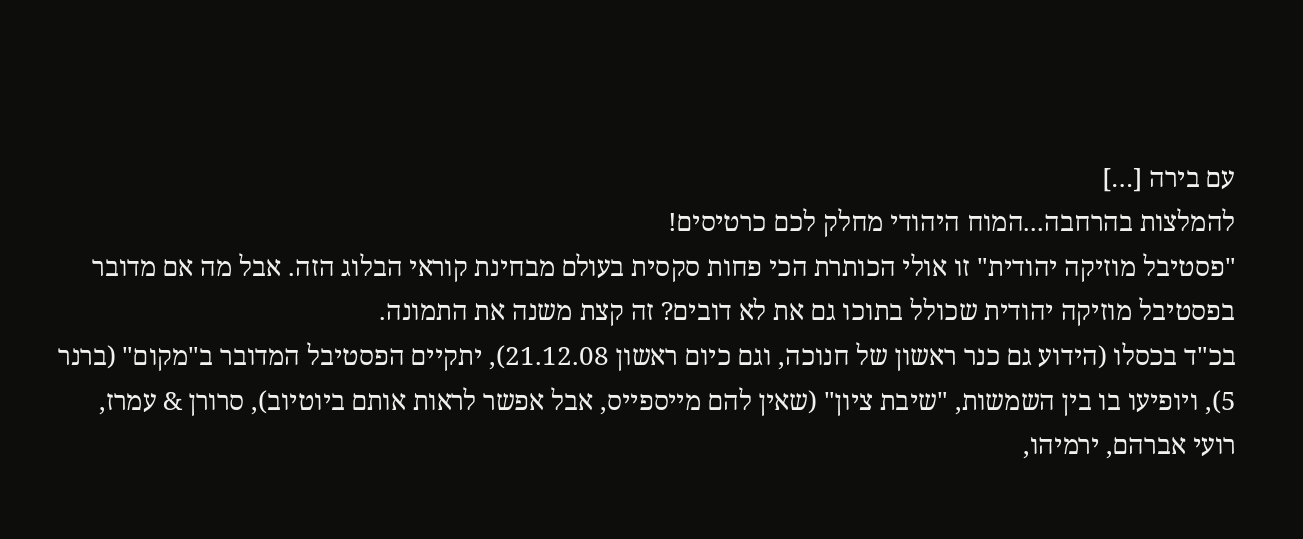עם בירה […]
להמלצות בהרחבה...המוח היהודי מחלק לכם כרטיסים!
"פסטיבל מוזיקה יהודית" זו אולי הכותרת הכי פחות סקסית בעולם מבחינת קוראי הבלוג הזה. אבל מה אם מדובר בפסטיבל מוזיקה יהודית שכולל בתוכו גם את לא דובים? זה קצת משנה את התמונה.
בכ"ד בכסלו (הידוע גם כנר ראשון של חנוכה, וגם כיום ראשון 21.12.08), יתקיים הפסטיבל המדובר ב"מקום" (ברנר 5), ויופיעו בו בין השמשות, "שיבת ציון" (שאין להם מייספייס, אבל אפשר לראות אותם ביוטיוב), סרורן & עמרז, רועי אברהם, ירמיהו,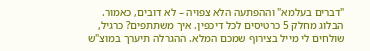"דברים בעלמא" וההפתעה הלא צפויה – לא דובים, כאמור.
הבלוג מחלק 5 כרטיסים לכל דיכפין. איך משתתפים? כרגיל, שולחים לי מייל בצירוף שמכם המלא. ההגרלה תיערך במוצ"ש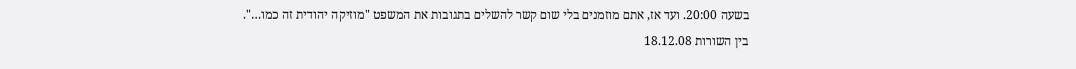בשעה 20:00. ועד אז, אתם מוזמנים בלי שום קשר להשלים בתגובות את המשפט "מוזיקה יהודית זה כמו…".
בין השורות 18.12.08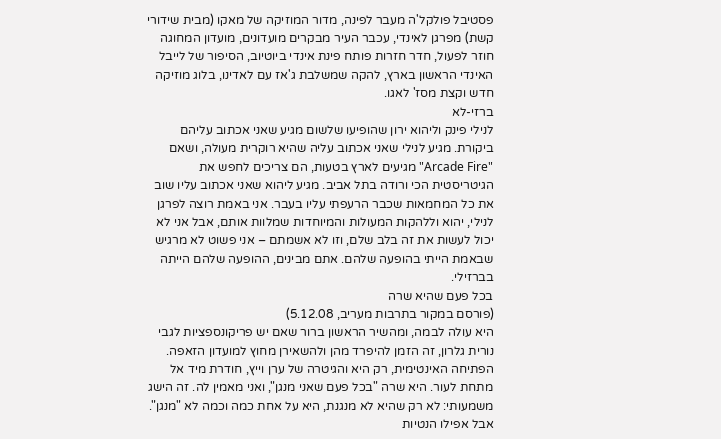פסטיבל פולקל'ה מעבר לפינה, מדור המוזיקה של מאקו (מבית שידורי קשת) מפרגן לאינדי, עכבר העיר מבקרים מועדונים, מועדון המחוגה חוזר לפעול, חדר חזרות פותח פינת אינדי ביוטיוב, הסיפור של לייבל האינדי הראשון בארץ, להקה שמשלבת ג'אז עם לאדינו, בלוג מוזיקה חדש וקצת מסז' לאגו.
ברזי-לא
לנילי פינק וליהוא ירון שהופיעו שלשום מגיע שאני אכתוב עליהם ביקורת. מגיע לנילי שאני אכתוב עליה שהיא רוקרית מעולה, ושאם "Arcade Fire" מגיעים לארץ בטעות, הם צריכים לחפש את הגיטריסטית הכי ורודה בתל אביב. מגיע ליהוא שאני אכתוב עליו שוב את כל המחמאות שכבר הרעפתי עליו בעבר. אני באמת רוצה לפרגן לנילי, יהוא וללהקות המעולות והמיוחדות שמלוות אותם, אבל אני לא יכול לעשות את זה בלב שלם, וזו לא אשמתם – אני פשוט לא מרגיש שבאמת הייתי בהופעה שלהם. אתם מבינים, ההופעה שלהם הייתה בברזילי.
בכל פעם שהיא שרה
(פורסם במקור בתרבות מעריב, 5.12.08)
היא עולה לבמה, ומהשיר הראשון ברור שאם יש פריקונספציות לגבי נורית גלרון, זה הזמן להיפרד מהן ולהשאירן מחוץ למועדון הזאפה. הפתיחה האינטימית, רק היא והגיטרה של ערן וייץ, חודרת מיד אל מתחת לעור. היא שרה "בכל פעם שאני מנגן", ואני מאמין לה. זה הישג משמעותי: לא רק שהיא לא מנגנת, היא על אחת כמה וכמה לא "מנגן". אבל אפילו הנטיות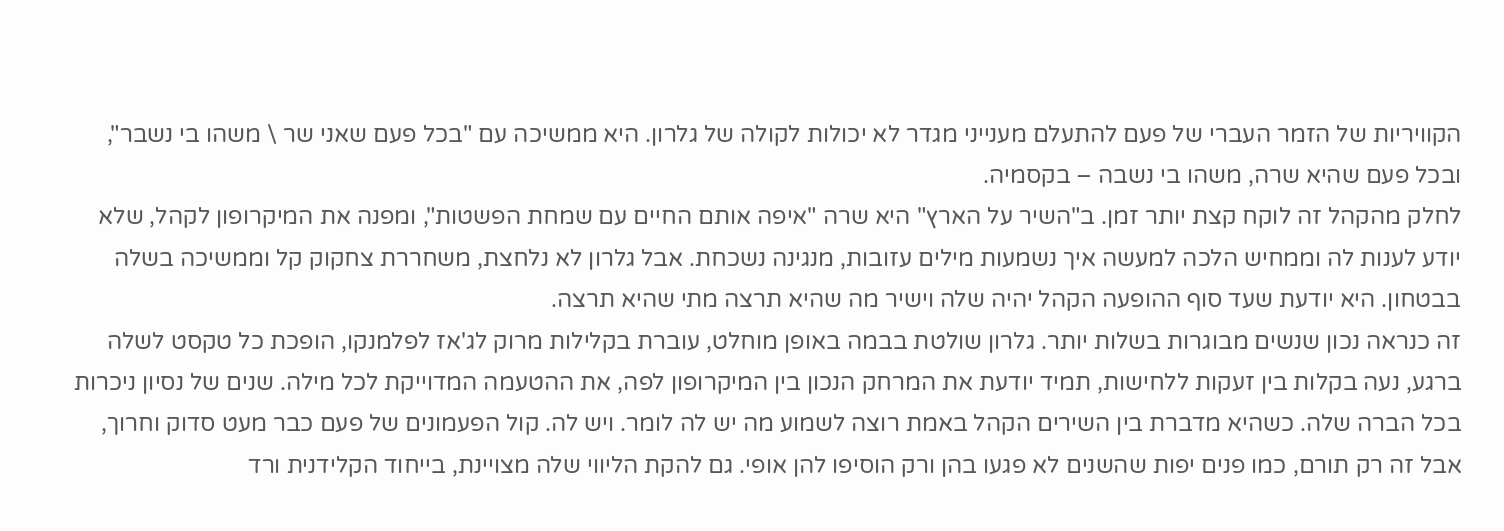הקוויריות של הזמר העברי של פעם להתעלם מענייני מגדר לא יכולות לקולה של גלרון. היא ממשיכה עם "בכל פעם שאני שר \ משהו בי נשבר", ובכל פעם שהיא שרה, משהו בי נשבה – בקסמיה.
לחלק מהקהל זה לוקח קצת יותר זמן. ב"השיר על הארץ" היא שרה "איפה אותם החיים עם שמחת הפשטות", ומפנה את המיקרופון לקהל, שלא יודע לענות לה וממחיש הלכה למעשה איך נשמעות מילים עזובות, מנגינה נשכחת. אבל גלרון לא נלחצת, משחררת צחקוק קל וממשיכה בשלה בבטחון. היא יודעת שעד סוף ההופעה הקהל יהיה שלה וישיר מה שהיא תרצה מתי שהיא תרצה.
זה כנראה נכון שנשים מבוגרות בשלות יותר. גלרון שולטת בבמה באופן מוחלט, עוברת בקלילות מרוק לג'אז לפלמנקו, הופכת כל טקסט לשלה ברגע, נעה בקלות בין זעקות ללחישות, תמיד יודעת את המרחק הנכון בין המיקרופון לפה, את ההטעמה המדוייקת לכל מילה. שנים של נסיון ניכרות בכל הברה שלה. כשהיא מדברת בין השירים הקהל באמת רוצה לשמוע מה יש לה לומר. ויש לה. קול הפעמונים של פעם כבר מעט סדוק וחרוך, אבל זה רק תורם, כמו פנים יפות שהשנים לא פגעו בהן ורק הוסיפו להן אופי. גם להקת הליווי שלה מצויינת, בייחוד הקלידנית ורד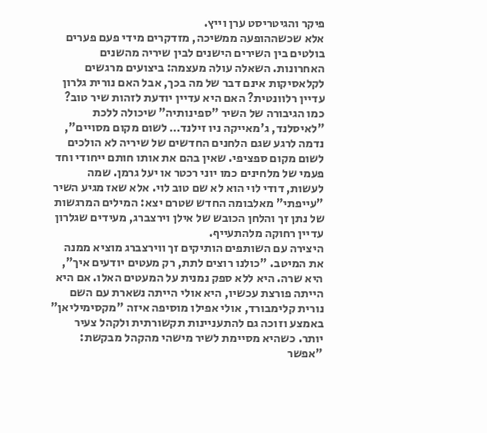פיקר והגיטריסט ערן וייץ.
אלא שכשההופעה ממשיכה, מזדקרים מידי פעם פערים בולטים בין השירים הישנים לבין שיריה מהשנים האחרונות. השאלה עולה מעצמה: ביצועים מרגשים לקלאסיקות אינם דבר של מה בכך, אבל האם נורית גלרון עדיין רלוונטית? האם היא עדיין יודעת לזהות שיר טוב? כמו הגיבורה של השיר "ספינותיה" שיכולה ללכת "לאיסלנד, ג'מאייקה ניו זילנד… לשום מקום מסויים", נדמה לרגע שגם הלחנים החדשים של שיריה לא הולכים לשום מקום ספציפי. שאין בהם את אותו חותם ייחודי וחד פעמי של מלחינים כמו יוני רכטר או יעל גרמן. שמה לעשות, דודי לוי הוא לא שם טוב לוי. אלא שאז מגיע השיר "עייפתי" מאלבומה החדש שטרם יצא: המילים המרגשות של נתן זך והלחן הכובש של אילן וירצברג, מעידים שגלרון עדיין רחוקה מלהתעייף.
היצירה עם השותפים הותיקים זך ווירצברג מוציא ממנה את המיטב. "כולנו רוצים לתת, רק מעטים יודעים איך", היא שרה. היא ללא ספק נמנית על המעטים האלו. אם היא הייתה פורצת עכשיו, היא אולי הייתה נשארת עם השם נורית קלימבורד, אולי אפילו מוסיפה איזה "מקסימיליאן" באמצע וזוכה גם להתעניינות תקשורתית ולקהל צעיר יותר. כשהיא מסיימת לשיר מישהי מהקהל מבקשת: "אפשר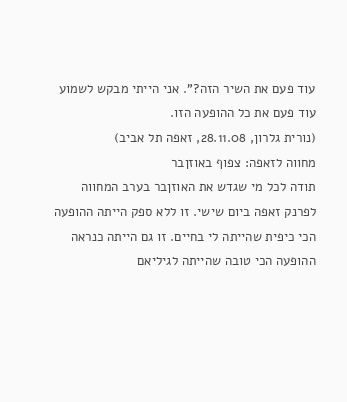עוד פעם את השיר הזה?". אני הייתי מבקש לשמוע עוד פעם את כל ההופעה הזו.
(נורית גלרון, 28.11.08, זאפה תל אביב)
מחווה לזאפה: צפוף באוזןבר
תודה לכל מי שגדש את האוזןבר בערב המחווה לפרנק זאפה ביום שישי. זו ללא ספק הייתה ההופעה הכי כיפית שהייתה לי בחיים. זו גם הייתה כנראה ההופעה הכי טובה שהייתה לגיליאם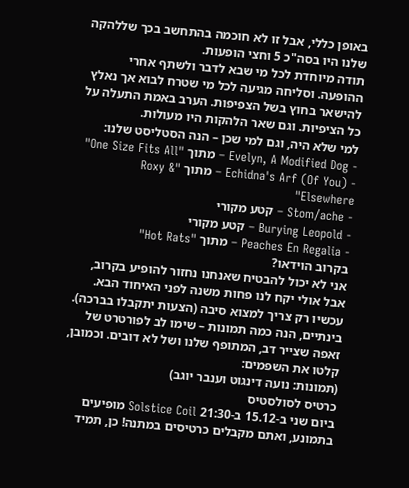באופן כללי, אבל זו לא חוכמה בהתחשב בכך שללהקה שלנו היו בסה"כ 5 וחצי הופעות.
תודה מיוחדת לכל מי שבא לדבר ולשתף אחרי ההופעה. וסליחה מגיעה לכל מי שטרח לבוא אך נאלץ להישאר בחוץ בשל הצפיפות. הערב באמת התעלה על כל הציפיות. וגם שאר הלהקות היו מעולות.
למי שלא היה, וגם למי שכן – הנה הסטליסט שלנו:
- Evelyn, A Modified Dog – מתוך "One Size Fits All"
- (Echidna's Arf (Of You – מתוך "Roxy & Elsewhere"
- Stom/ache – קטע מקורי
- Burying Leopold – קטע מקורי
- Peaches En Regalia – מתוך "Hot Rats"
בקרוב הוידאו?
אני לא יכול להבטיח שאנחנו נחזור להופיע בקרוב, אבל אולי יקח לנו פחות משנה לפני האיחוד הבא. עכשיו רק צריך למצוא סיבה (הצעות יתקבלו בברכה). בינתיים, הנה כמה תמונות – שימו לב לפורטרט של זאפה שצייר דב, המתופף שלנו ושל לא דובים. וכמובן, קלטו את השפמים:
(תמונות: נועה דינגוט וענבר יוגב)
כרטיס לסולסטיס
ביום שני ב-15.12 ב-21:30 Solstice Coil מופיעים בתמונע, ואתם מקבלים כרטיסים במתנה! כן, תמיד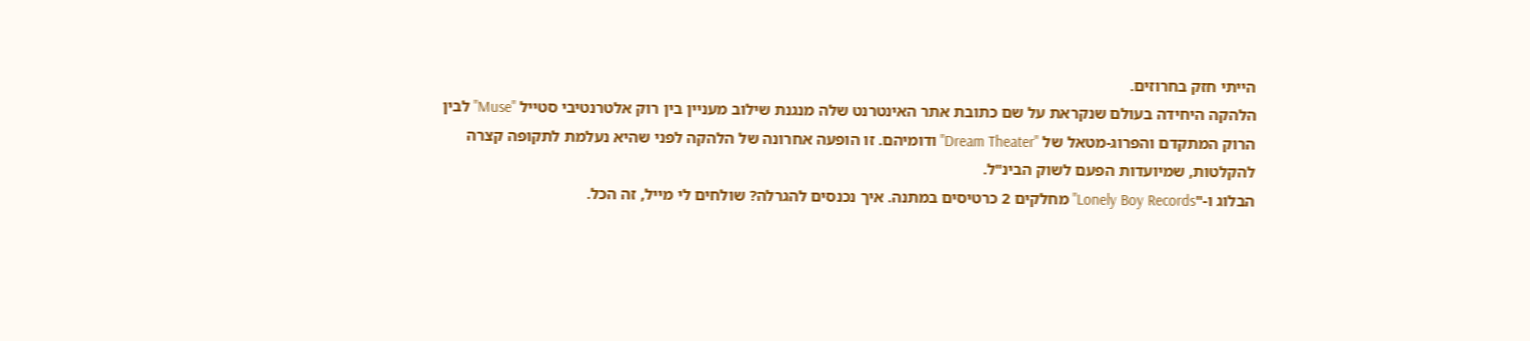הייתי חזק בחרוזים.
הלהקה היחידה בעולם שנקראת על שם כתובת אתר האינטרנט שלה מנגנת שילוב מעניין בין רוק אלטרנטיבי סטייל "Muse" לבין הרוק המתקדם והפרוג-מטאל של "Dream Theater" ודומיהם. זו הופעה אחרונה של הלהקה לפני שהיא נעלמת לתקופה קצרה להקלטות, שמיועדות הפעם לשוק הבינ"ל.
הבלוג ו-"Lonely Boy Records" מחלקים 2 כרטיסים במתנה. איך נכנסים להגרלה? שולחים לי מייל, זה הכל.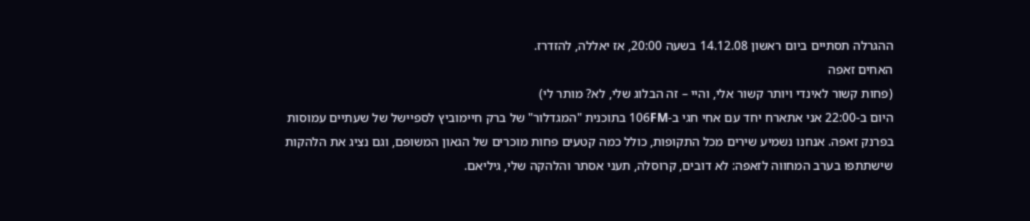ההגרלה תסתיים ביום ראשון 14.12.08 בשעה 20:00, אז יאללה, להזדרז.
האחים זאפה
(פחות קשור לאינדי ויותר קשור אלי, והיי – זה הבלוג שלי, לא? מותר לי)
היום ב-22:00 אני אתארח יחד עם אחי חגי ב-106FM בתוכנית "המגדלור" של ברק חיימוביץ לספיישל של שעתיים עמוסות בפרנק זאפה. אנחנו נשמיע שירים מכל התקופות, כולל כמה קטעים פחות מוכרים של הגאון המשופם, וגם נציג את הלהקות שישתתפו בערב המחווה לזאפה: לא דובים, קרוסלה, תעני אסתר והלהקה שלי, גיליאם.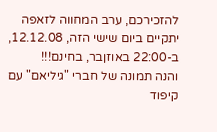להזכירכם, ערב המחווה לזאפה יתקיים ביום שישי הזה, 12.12.08, ב-22:00 באוזןבר, בחינם!!!
והנה תמונה של חברי "גיליאם" עם קיפוד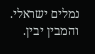נמלים ישראלי. והמבין יבין.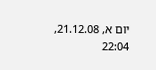יום א, 21.12.08, 22:04